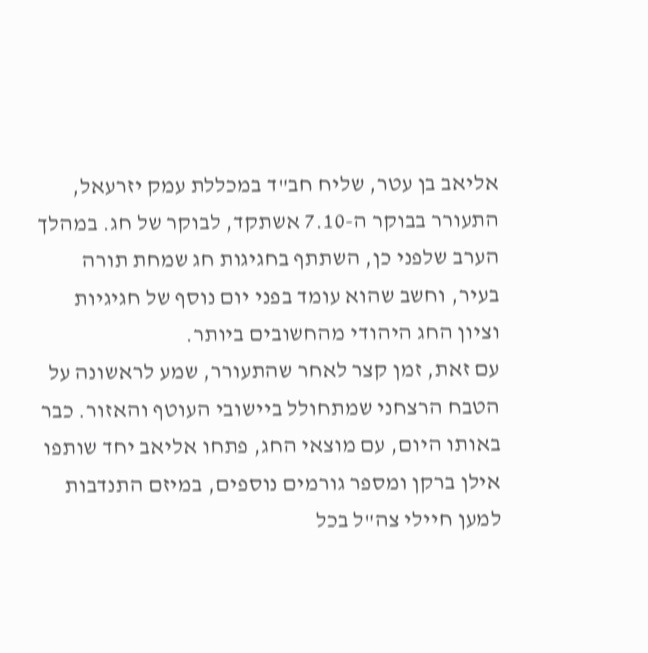אליאב בן עטר, שליח חב"ד במכללת עמק יזרעאל, התעורר בבוקר ה-7.10 אשתקד, לבוקר של חג. במהלך הערב שלפני כן, השתתף בחגיגות חג שמחת תורה בעיר, וחשב שהוא עומד בפני יום נוסף של חגיגיות וציון החג היהודי מהחשובים ביותר.
עם זאת, זמן קצר לאחר שהתעורר, שמע לראשונה על הטבח הרצחני שמתחולל ביישובי העוטף והאזור. כבר באותו היום, עם מוצאי החג, פתחו אליאב יחד שותפו אילן ברקן ומספר גורמים נוספים, במיזם התנדבות למען חיילי צה"ל בכל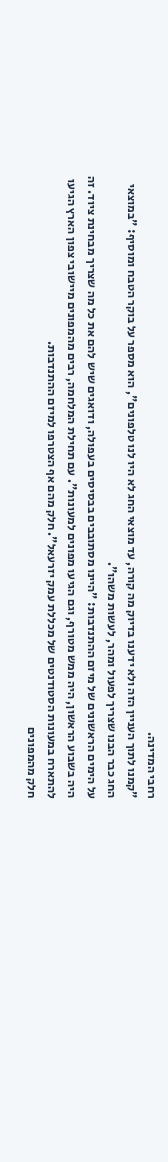רחבי המדינה.
"קמנו לתוך העניין הזה ולא ידענו בדיוק מה קורה, עד מוצאי החג לא היו לנו טלפונים", הוא מספר על בוקר הטבח ומוסיף: "במוצאי החג כבר הבנו שצריך לפעול ומהר, לעשות משהו".
על הימים הראשונים של מיזם ההתנדבות: "היינו מסתובבים בבסיסים בעפולה, ודואגים שיש להם את כל מה שצריך מבחינת ציוד. זה היה בשבוע הראשון, היה ממש מטורף, וגם הגיעו מפונים למעונות". עם תחילת המלחמה, רבים מהמפונים מיישובי צפון הארץ הגיעו להתארח במעונות הסטודנטים של מכללת עמק יזרעאל". חלק מהם אף הצטרפו למיזם ההתנדבות.
חלק מהמפונים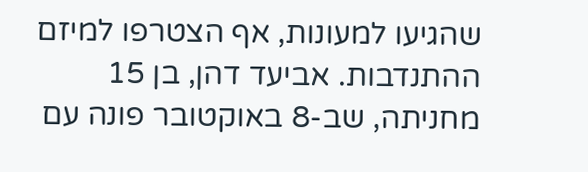שהגיעו למעונות, אף הצטרפו למיזם ההתנדבות. אביעד דהן, בן 15 מחניתה, שב-8 באוקטובר פונה עם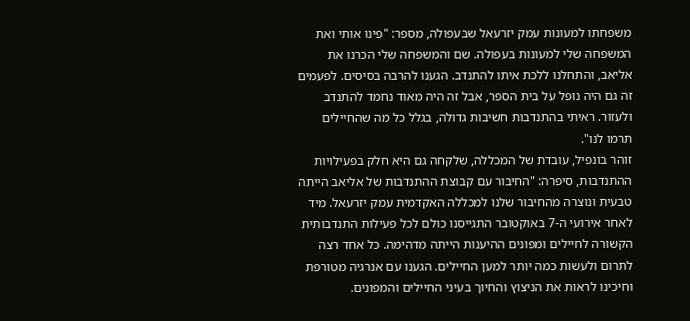משפחתו למעונות עמק יזרעאל שבעפולה, מספר: "פינו אותי ואת המשפחה שלי למעונות בעפולה. שם והמשפחה שלי הכרנו את אליאב, והתחלנו ללכת איתו להתנדב. הגענו להרבה בסיסים. לפעמים זה גם היה נופל על בית הספר, אבל זה היה מאוד נחמד להתנדב ולעזור. ראיתי בהתנדבות חשיבות גדולה, בגלל כל מה שהחיילים תרמו לנו".
זוהר בונפיל, עובדת של המכללה, שלקחה גם היא חלק בפעילויות ההתנדבות, סיפרה: "החיבור עם קבוצת ההתנדבות של אליאב הייתה טבעית ונוצרה מהחיבור שלנו למכללה האקדמית עמק יזרעאל. מיד לאחר אירועי ה-7 באוקטובר התגייסנו כולם לכל פעילות התנדבותית הקשורה לחיילים ומפונים ההיענות הייתה מדהימה. כל אחד רצה לתרום ולעשות כמה יותר למען החיילים. הגענו עם אנרגיה מטורפת וחיכינו לראות את הניצוץ והחיוך בעיני החיילים והמפונים.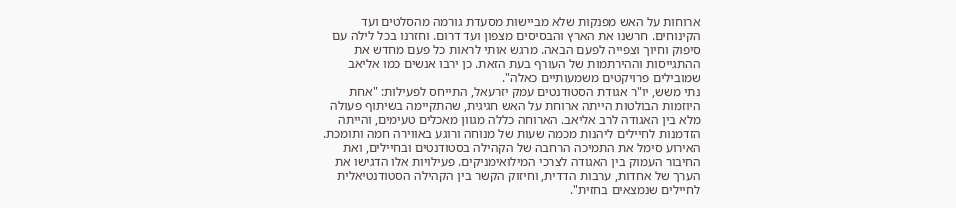ארוחות על האש מפנקות שלא מביישות מסעדת גורמה מהסלטים ועד הקינוחים. חרשנו את הארץ והבסיסים מצפון ועד דרום. וחזרנו בכל לילה עם סיפוק וחיוך וצפייה לפעם הבאה. מרגש אותי לראות כל פעם מחדש את ההתגייסות וההירתמות של העורף בעת הזאת. כן ירבו אנשים כמו אליאב שמובילים פרויקטים משמעותיים כאלה".
נתי משש, יו"ר אגודת הסטודנטים עמק יזרעאל, התייחס לפעילות: "אחת היוזמות הבולטות הייתה ארוחת על האש חגיגית, שהתקיימה בשיתוף פעולה מלא בין האגודה לרב אליאב. הארוחה כללה מגוון מאכלים טעימים, והייתה הזדמנות לחיילים ליהנות מכמה שעות של מנוחה ורוגע באווירה חמה ותומכת. האירוע סימל את התמיכה הרחבה של הקהילה בסטודנטים ובחיילים, ואת החיבור העמוק בין האגודה לצרכי המילואימניקים. פעילויות אלו הדגישו את הערך של אחדות, ערבות הדדית, וחיזוק הקשר בין הקהילה הסטודנטיאלית לחיילים שנמצאים בחזית".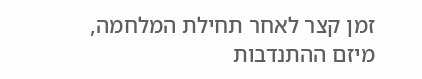זמן קצר לאחר תחילת המלחמה, מיזם ההתנדבות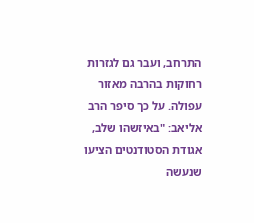התרחב, ועבר גם לגזרות רחוקות בהרבה מאזור עפולה. על כך סיפר הרב אליאב: "באיזשהו שלב, אגודת הסטודנטים הציעו שנעשה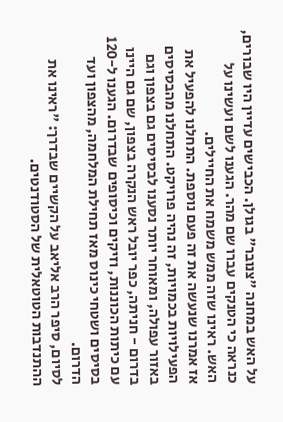על האש במחנה "צנובר" בגולן. הכבישים עדיין היו שבורים, כנראה כי הטנקים עברו שם מהר. הגענו לשם ועשינו על האש. ראינו שזה ממש משמח את החיילים.
אז אמרנו שנעשה את זה פעם נוספת. התחלנו להפעיל את הפעילויות בכמויות, זה נהיה פרויקט. התחלנו מהבסיסים באזור עפולה, ומאוחר יותר נסענו לבסיסים גם בצפון וגם בדרום - חניתה, כפר יובל ראש הנקרה בצפון, שם גם היינו עם כיתות הכוננות, וזיקים וכיסופים שבדרום. הגענו ל-120 בסיסים ושטחי כינוס מאז תחילת המלחמה, מהצפון ועד הדרום.
לסיום, סיפר הרב אליאב על הקשיים שבדרך: "ראינו את ההתנדבות הטוטאלית של הסטודנטים.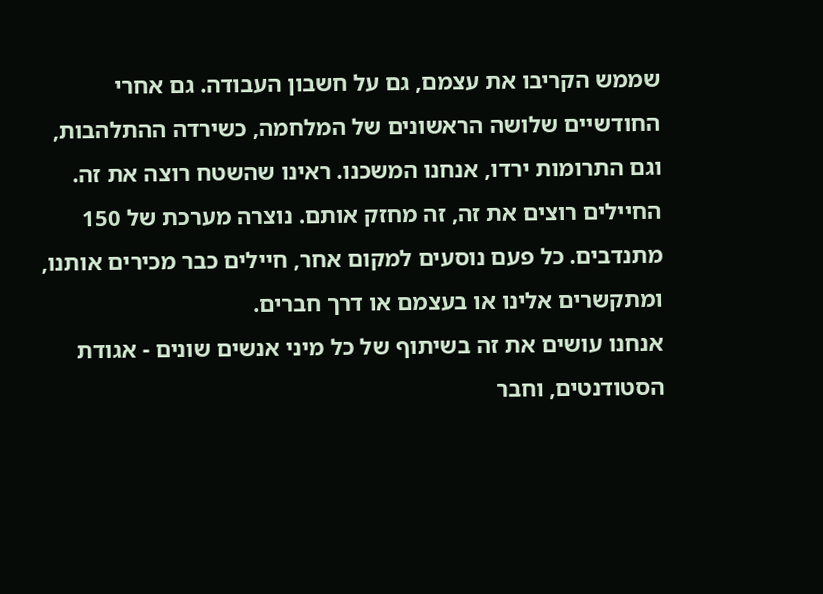שממש הקריבו את עצמם, גם על חשבון העבודה. גם אחרי החודשיים שלושה הראשונים של המלחמה, כשירדה ההתלהבות, וגם התרומות ירדו, אנחנו המשכנו. ראינו שהשטח רוצה את זה. החיילים רוצים את זה, זה מחזק אותם. נוצרה מערכת של 150 מתנדבים. כל פעם נוסעים למקום אחר, חיילים כבר מכירים אותנו, ומתקשרים אלינו או בעצמם או דרך חברים.
אנחנו עושים את זה בשיתוף של כל מיני אנשים שונים - אגודת הסטודנטים, וחבר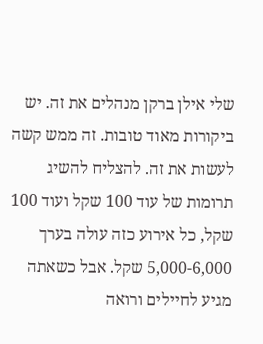שלי אילן ברקן מנהלים את זה. יש ביקורות מאוד טובות. זה ממש קשה לעשות את זה. להצליח להשיג תרומות של עוד 100 שקל ועוד 100 שקל, כל אירוע כזה עולה בערך 5,000-6,000 שקל. אבל כשאתה מגיע לחיילים ורואה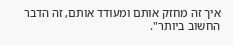איך זה מחזק אותם ומעודד אותם, זה הדבר החשוב ביותר".